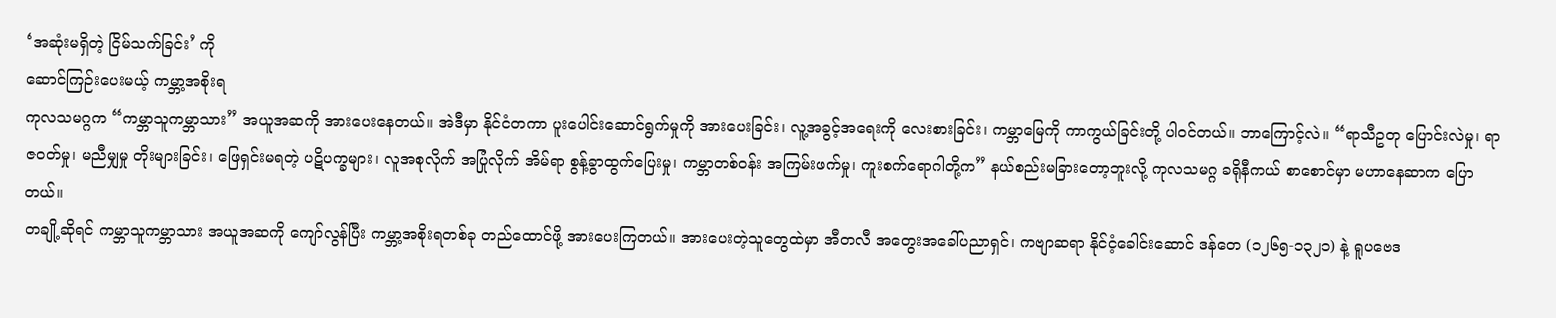‘အဆုံးမရှိတဲ့ ငြိမ်သက်ခြင်း’ ကို
ဆောင်ကြဉ်းပေးမယ့် ကမ္ဘာ့အစိုးရ
ကုလသမဂ္ဂက “ကမ္ဘာသူကမ္ဘာသား” အယူအဆကို အားပေးနေတယ်။ အဲဒီမှာ နိုင်ငံတကာ ပူးပေါင်းဆောင်ရွက်မှုကို အားပေးခြင်း၊ လူ့အခွင့်အရေးကို လေးစားခြင်း၊ ကမ္ဘာမြေကို ကာကွယ်ခြင်းတို့ ပါဝင်တယ်။ ဘာကြောင့်လဲ။ “ရာသီဥတု ပြောင်းလဲမှု၊ ရာဇဝတ်မှု၊ မညီမျှမှု တိုးများခြင်း၊ ဖြေရှင်းမရတဲ့ ပဋိပက္ခများ၊ လူအစုလိုက် အပြုံလိုက် အိမ်ရာ စွန့်ခွာထွက်ပြေးမှု၊ ကမ္ဘာတစ်ဝန်း အကြမ်းဖက်မှု၊ ကူးစက်ရောဂါတို့က” နယ်စည်းမခြားတော့ဘူးလို့ ကုလသမဂ္ဂ ခရိုနီကယ် စာစောင်မှာ မဟာနေဆာက ပြောတယ်။
တချို့ဆိုရင် ကမ္ဘာသူကမ္ဘာသား အယူအဆကို ကျော်လွန်ပြီး ကမ္ဘာ့အစိုးရတစ်ခု တည်ထောင်ဖို့ အားပေးကြတယ်။ အားပေးတဲ့သူတွေထဲမှာ အီတလီ အတွေးအခေါ်ပညာရှင်၊ ကဗျာဆရာ နိုင်ငံ့ခေါင်းဆောင် ဒန်တေ (၁၂၆၅-၁၃၂၁) နဲ့ ရူပဗေဒ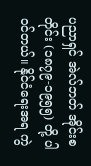ပညာရှင် အဲလ်ဘတ် အိုင်းစတိုင်း (၁၈၇၉-၁၉၅၅) တို့ ပါဝင်တယ်။ နိုင်ငံရေးအရ ကွဲ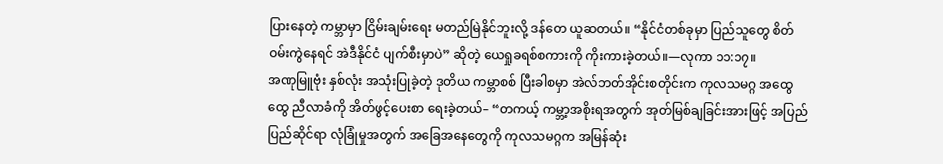ပြားနေတဲ့ ကမ္ဘာမှာ ငြိမ်းချမ်းရေး မတည်မြဲနိုင်ဘူးလို့ ဒန်တေ ယူဆတယ်။ “နိုင်ငံတစ်ခုမှာ ပြည်သူတွေ စိတ်ဝမ်းကွဲနေရင် အဲဒီနိုင်ငံ ပျက်စီးမှာပဲ” ဆိုတဲ့ ယေရှုခရစ်စကားကို ကိုးကားခဲ့တယ်။—လုကာ ၁၁:၁၇။
အဏုမြူဗုံး နှစ်လုံး အသုံးပြုခဲ့တဲ့ ဒုတိယ ကမ္ဘာစစ် ပြီးခါစမှာ အဲလ်ဘတ်အိုင်းစတိုင်းက ကုလသမဂ္ဂ အထွေထွေ ညီလာခံကို အိတ်ဖွင့်ပေးစာ ရေးခဲ့တယ်– “တကယ့် ကမ္ဘာ့အစိုးရအတွက် အုတ်မြစ်ချခြင်းအားဖြင့် အပြည်ပြည်ဆိုင်ရာ လုံခြုံမှုအတွက် အခြေအနေတွေကို ကုလသမဂ္ဂက အမြန်ဆုံး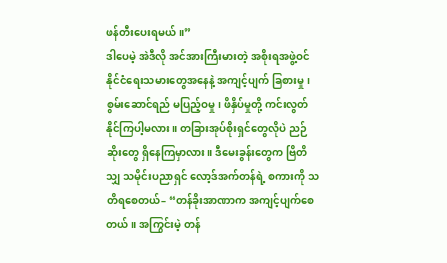ဖန်တီးပေးရမယ်။”
ဒါပေမဲ့ အဲဒီလို အင်အားကြီးမားတဲ့ အစိုးရအဖွဲ့ဝင် နိုင်ငံရေးသမားတွေအနေနဲ့ အကျင့်ပျက် ခြစားမှု၊ စွမ်းဆောင်ရည် မပြည့်ဝမှု၊ ဖိနှိပ်မှုတို့ ကင်းလွတ်နိုင်ကြပါ့မလား။ တခြားအုပ်စိုးရှင်တွေလိုပဲ ညဉ်ဆိုးတွေ ရှိနေကြမှာလား။ ဒီမေးခွန်းတွေက ဗြိတိသျှ သမိုင်းပညာရှင် လော့ဒ်အက်တန်ရဲ့ စကားကို သတိရစေတယ်– “တန်ခိုးအာဏာက အကျင့်ပျက်စေတယ်။ အကြွင်းမဲ့ တန်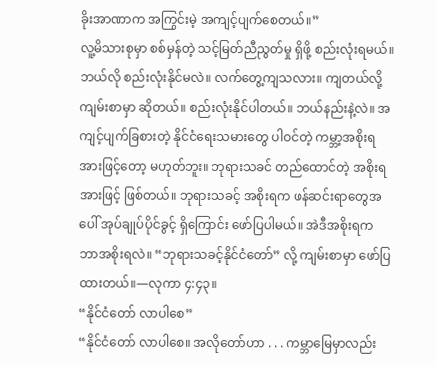ခိုးအာဏာက အကြွင်းမဲ့ အကျင့်ပျက်စေတယ်။”
လူ့မိသားစုမှာ စစ်မှန်တဲ့ သင့်မြတ်ညီညွတ်မှု ရှိဖို့ စည်းလုံးရမယ်။ ဘယ်လို စည်းလုံးနိုင်မလဲ။ လက်တွေ့ကျသလား။ ကျတယ်လို့ ကျမ်းစာမှာ ဆိုတယ်။ စည်းလုံးနိုင်ပါတယ်။ ဘယ်နည်းနဲ့လဲ။ အကျင့်ပျက်ခြစားတဲ့ နိုင်ငံရေးသမားတွေ ပါဝင်တဲ့ ကမ္ဘာ့အစိုးရအားဖြင့်တော့ မဟုတ်ဘူး။ ဘုရားသခင် တည်ထောင်တဲ့ အစိုးရအားဖြင့် ဖြစ်တယ်။ ဘုရားသခင့် အစိုးရက ဖန်ဆင်းရာတွေအပေါ် အုပ်ချုပ်ပိုင်ခွင့် ရှိကြောင်း ဖော်ပြပါမယ်။ အဲဒီအစိုးရက ဘာအစိုးရလဲ။ “ဘုရားသခင့်နိုင်ငံတော်” လို့ ကျမ်းစာမှာ ဖော်ပြထားတယ်။—လုကာ ၄:၄၃။
“နိုင်ငံတော် လာပါစေ”
“နိုင်ငံတော် လာပါစေ။ အလိုတော်ဟာ . . . ကမ္ဘာမြေမှာလည်း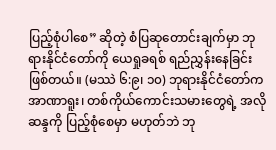ပြည့်စုံပါစေ” ဆိုတဲ့ စံပြဆုတောင်းချက်မှာ ဘုရားနိုင်ငံတော်ကို ယေရှုခရစ် ရည်ညွှန်းနေခြင်း ဖြစ်တယ်။ (မဿဲ ၆:၉၊ ၁၀) ဘုရားနိုင်ငံတော်က အာဏာရူး၊ တစ်ကိုယ်ကောင်းသမားတွေရဲ့ အလိုဆန္ဒကို ပြည့်စုံစေမှာ မဟုတ်ဘဲ ဘု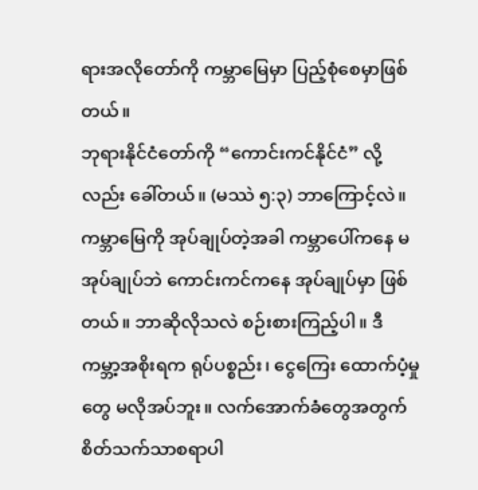ရားအလိုတော်ကို ကမ္ဘာမြေမှာ ပြည့်စုံစေမှာဖြစ်တယ်။
ဘုရားနိုင်ငံတော်ကို “ကောင်းကင်နိုင်ငံ” လို့လည်း ခေါ်တယ်။ (မဿဲ ၅:၃) ဘာကြောင့်လဲ။ ကမ္ဘာမြေကို အုပ်ချုပ်တဲ့အခါ ကမ္ဘာပေါ်ကနေ မအုပ်ချုပ်ဘဲ ကောင်းကင်ကနေ အုပ်ချုပ်မှာ ဖြစ်တယ်။ ဘာဆိုလိုသလဲ စဉ်းစားကြည့်ပါ။ ဒီကမ္ဘာ့အစိုးရက ရုပ်ပစ္စည်း၊ ငွေကြေး ထောက်ပံ့မှုတွေ မလိုအပ်ဘူး။ လက်အောက်ခံတွေအတွက် စိတ်သက်သာစရာပါ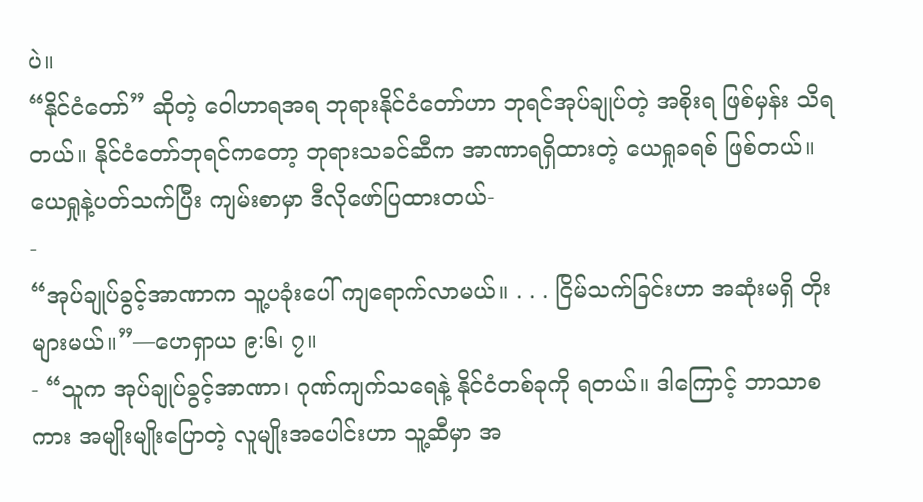ပဲ။
“နိုင်ငံတော်” ဆိုတဲ့ ဝေါဟာရအရ ဘုရားနိုင်ငံတော်ဟာ ဘုရင်အုပ်ချုပ်တဲ့ အစိုးရ ဖြစ်မှန်း သိရတယ်။ နိုင်ငံတော်ဘုရင်ကတော့ ဘုရားသခင်ဆီက အာဏာရရှိထားတဲ့ ယေရှုခရစ် ဖြစ်တယ်။ ယေရှုနဲ့ပတ်သက်ပြီး ကျမ်းစာမှာ ဒီလိုဖော်ပြထားတယ်-
-
“အုပ်ချုပ်ခွင့်အာဏာက သူ့ပခုံးပေါ် ကျရောက်လာမယ်။ . . . ငြိမ်သက်ခြင်းဟာ အဆုံးမရှိ တိုးများမယ်။”—ဟေရှာယ ၉:၆၊ ၇။
- “သူက အုပ်ချုပ်ခွင့်အာဏာ၊ ဂုဏ်ကျက်သရေနဲ့ နိုင်ငံတစ်ခုကို ရတယ်။ ဒါကြောင့် ဘာသာစကား အမျိုးမျိုးပြောတဲ့ လူမျိုးအပေါင်းဟာ သူ့ဆီမှာ အ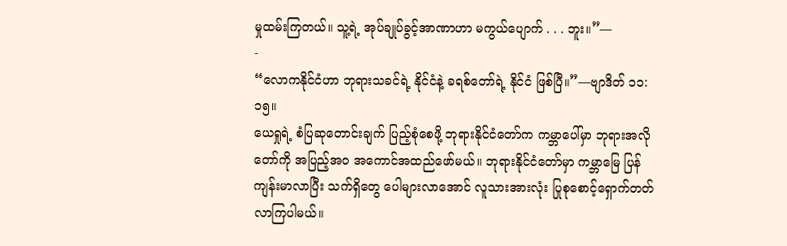မှုထမ်းကြတယ်။ သူ့ရဲ့ အုပ်ချုပ်ခွင့်အာဏာဟာ မကွယ်ပျောက် . . . ဘူး။”—
-
“လောကနိုင်ငံဟာ ဘုရားသခင်ရဲ့ နိုင်ငံနဲ့ ခရစ်တော်ရဲ့ နိုင်ငံ ဖြစ်ပြီ။”—ဗျာဒိတ် ၁၁:၁၅။
ယေရှုရဲ့ စံပြဆုတောင်းချက် ပြည့်စုံစေဖို့ ဘုရားနိုင်ငံတော်က ကမ္ဘာပေါ်မှာ ဘုရားအလိုတော်ကို အပြည့်အဝ အကောင်အထည်ဖော်မယ်။ ဘုရားနိုင်ငံတော်မှာ ကမ္ဘာမြေ ပြန်ကျန်းမာလာပြီး သက်ရှိတွေ ပေါများလာအောင် လူသားအားလုံး ပြုစုစောင့်ရှောက်တတ်လာကြပါမယ်။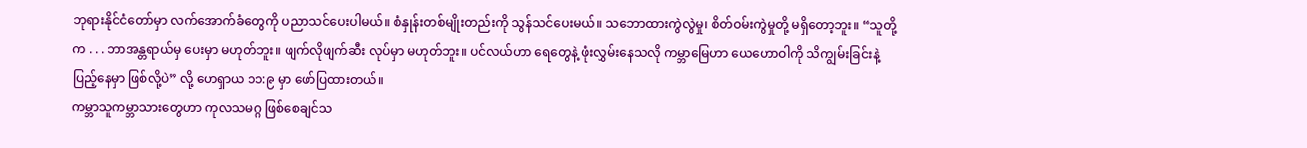ဘုရားနိုင်ငံတော်မှာ လက်အောက်ခံတွေကို ပညာသင်ပေးပါမယ်။ စံနှုန်းတစ်မျိုးတည်းကို သွန်သင်ပေးမယ်။ သဘောထားကွဲလွဲမှု၊ စိတ်ဝမ်းကွဲမှုတို့ မရှိတော့ဘူး။ “သူတို့က . . . ဘာအန္တရာယ်မှ ပေးမှာ မဟုတ်ဘူး။ ဖျက်လိုဖျက်ဆီး လုပ်မှာ မဟုတ်ဘူး။ ပင်လယ်ဟာ ရေတွေနဲ့ ဖုံးလွှမ်းနေသလို ကမ္ဘာမြေဟာ ယေဟောဝါကို သိကျွမ်းခြင်းနဲ့ ပြည့်နေမှာ ဖြစ်လို့ပဲ” လို့ ဟေရှာယ ၁၁:၉ မှာ ဖော်ပြထားတယ်။
ကမ္ဘာသူကမ္ဘာသားတွေဟာ ကုလသမဂ္ဂ ဖြစ်စေချင်သ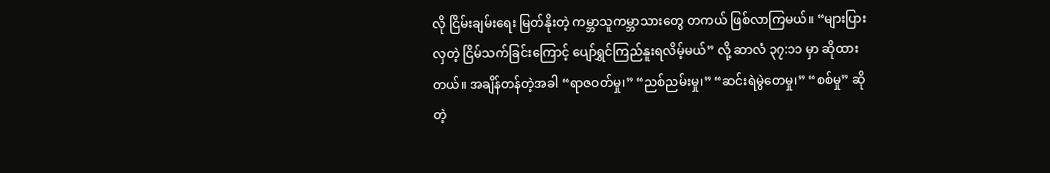လို ငြိမ်းချမ်းရေး မြတ်နိုးတဲ့ ကမ္ဘာသူကမ္ဘာသားတွေ တကယ် ဖြစ်လာကြမယ်။ “များပြားလှတဲ့ ငြိမ်သက်ခြင်းကြောင့် ပျော်ရွှင်ကြည်နူးရလိမ့်မယ်” လို့ ဆာလံ ၃၇:၁၁ မှာ ဆိုထားတယ်။ အချိန်တန်တဲ့အခါ “ရာဇဝတ်မှု၊” “ညစ်ညမ်းမှု၊” “ဆင်းရဲမွဲတေမှု၊” “စစ်မှု” ဆိုတဲ့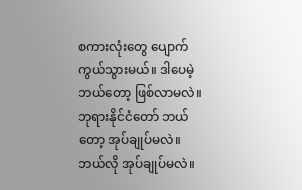စကားလုံးတွေ ပျောက်ကွယ်သွားမယ်။ ဒါပေမဲ့ ဘယ်တော့ ဖြစ်လာမလဲ။ ဘုရားနိုင်ငံတော် ဘယ်တော့ အုပ်ချုပ်မလဲ။ ဘယ်လို အုပ်ချုပ်မလဲ။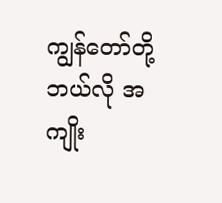ကျွန်တော်တို့ ဘယ်လို အကျိုး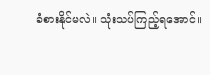ခံစားနိုင်မလဲ။ သုံးသပ်ကြည့်ရအောင်။